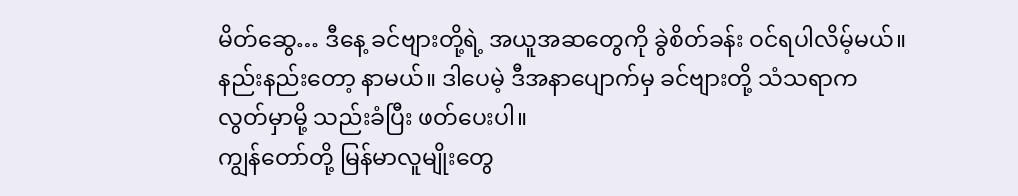မိတ်ဆွေ… ဒီနေ့ ခင်ဗျားတို့ရဲ့ အယူအဆတွေကို ခွဲစိတ်ခန်း ဝင်ရပါလိမ့်မယ်။ နည်းနည်းတော့ နာမယ်။ ဒါပေမဲ့ ဒီအနာပျောက်မှ ခင်ဗျားတို့ သံသရာက လွတ်မှာမို့ သည်းခံပြီး ဖတ်ပေးပါ။
ကျွန်တော်တို့ မြန်မာလူမျိုးတွေ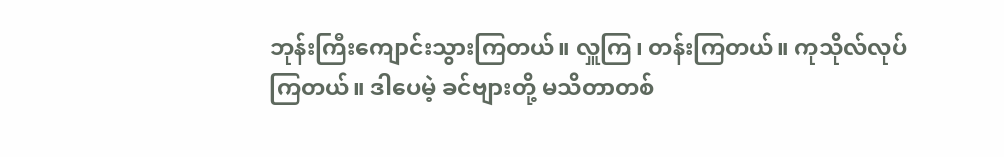ဘုန်းကြီးကျောင်းသွားကြတယ်။ လှူကြ၊ တန်းကြတယ်။ ကုသိုလ်လုပ်ကြတယ်။ ဒါပေမဲ့ ခင်ဗျားတို့ မသိတာတစ်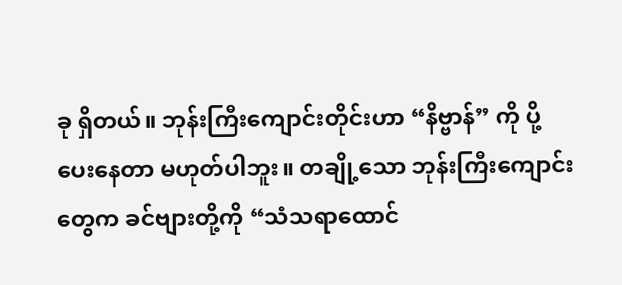ခု ရှိတယ်။ ဘုန်းကြီးကျောင်းတိုင်းဟာ “နိဗ္ဗာန်” ကို ပို့ပေးနေတာ မဟုတ်ပါဘူး။ တချို့သော ဘုန်းကြီးကျောင်းတွေက ခင်ဗျားတို့ကို “သံသရာထောင်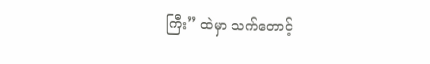ကြီး” ထဲမှာ သက်တောင့်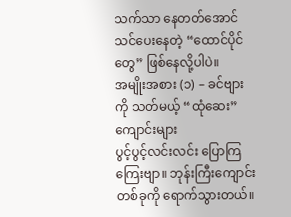သက်သာ နေတတ်အောင် သင်ပေးနေတဲ့ “ထောင်ပိုင်တွေ” ဖြစ်နေလို့ပါပဲ။
အမျိုးအစား (၁) – ခင်ဗျားကို သတ်မယ့် “ထုံဆေး” ကျောင်းများ
ပွင့်ပွင့်လင်းလင်း ပြောကြကြေးဗျာ။ ဘုန်းကြီးကျောင်း တစ်ခုကို ရောက်သွားတယ်။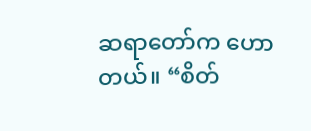ဆရာတော်က ဟောတယ်။ “စိတ်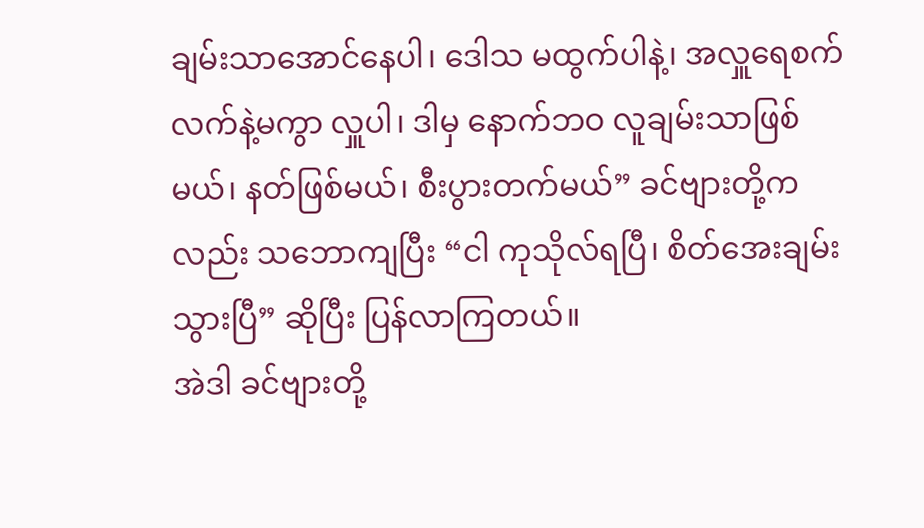ချမ်းသာအောင်နေပါ၊ ဒေါသ မထွက်ပါနဲ့၊ အလှူရေစက် လက်နဲ့မကွာ လှူပါ၊ ဒါမှ နောက်ဘဝ လူချမ်းသာဖြစ်မယ်၊ နတ်ဖြစ်မယ်၊ စီးပွားတက်မယ်” ခင်ဗျားတို့ကလည်း သဘောကျပြီး “ငါ ကုသိုလ်ရပြီ၊ စိတ်အေးချမ်းသွားပြီ” ဆိုပြီး ပြန်လာကြတယ်။
အဲဒါ ခင်ဗျားတို့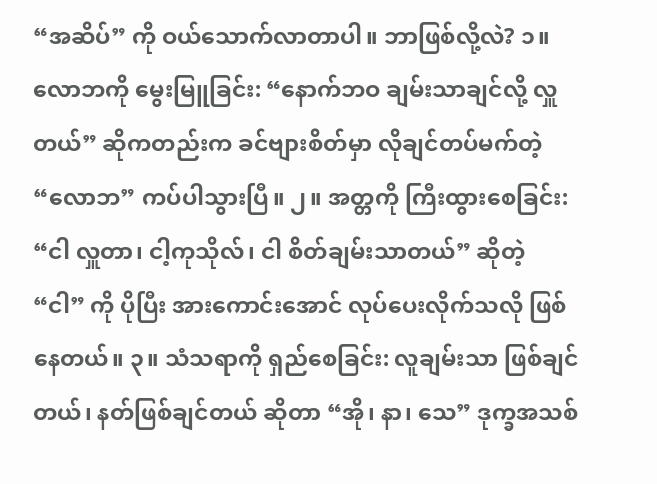“အဆိပ်” ကို ဝယ်သောက်လာတာပါ။ ဘာဖြစ်လို့လဲ? ၁။ လောဘကို မွေးမြူခြင်း: “နောက်ဘဝ ချမ်းသာချင်လို့ လှူတယ်” ဆိုကတည်းက ခင်ဗျားစိတ်မှာ လိုချင်တပ်မက်တဲ့ “လောဘ” ကပ်ပါသွားပြီ။ ၂။ အတ္တကို ကြီးထွားစေခြင်း: “ငါ လှူတာ၊ ငါ့ကုသိုလ်၊ ငါ စိတ်ချမ်းသာတယ်” ဆိုတဲ့ “ငါ” ကို ပိုပြီး အားကောင်းအောင် လုပ်ပေးလိုက်သလို ဖြစ်နေတယ်။ ၃။ သံသရာကို ရှည်စေခြင်း: လူချမ်းသာ ဖြစ်ချင်တယ်၊ နတ်ဖြစ်ချင်တယ် ဆိုတာ “အို၊ နာ၊ သေ” ဒုက္ခအသစ်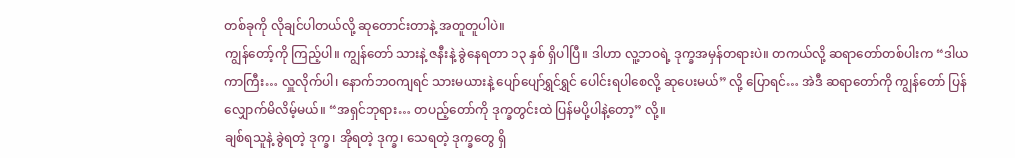တစ်ခုကို လိုချင်ပါတယ်လို့ ဆုတောင်းတာနဲ့ အတူတူပါပဲ။
ကျွန်တော့်ကို ကြည့်ပါ။ ကျွန်တော် သားနဲ့ ဇနီးနဲ့ ခွဲနေရတာ ၁၃ နှစ် ရှိပါပြီ။ ဒါဟာ လူ့ဘဝရဲ့ ဒုက္ခအမှန်တရားပဲ။ တကယ်လို့ ဆရာတော်တစ်ပါးက “ဒါယကာကြီး… လှူလိုက်ပါ၊ နောက်ဘဝကျရင် သားမယားနဲ့ ပျော်ပျော်ရွှင်ရွှင် ပေါင်းရပါစေလို့ ဆုပေးမယ်” လို့ ပြောရင်… အဲဒီ ဆရာတော်ကို ကျွန်တော် ပြန်လျှောက်မိလိမ့်မယ်။ “အရှင်ဘုရား… တပည့်တော်ကို ဒုက္ခတွင်းထဲ ပြန်မပို့ပါနဲ့တော့” လို့။
ချစ်ရသူနဲ့ ခွဲရတဲ့ ဒုက္ခ၊ အိုရတဲ့ ဒုက္ခ၊ သေရတဲ့ ဒုက္ခတွေ ရှိ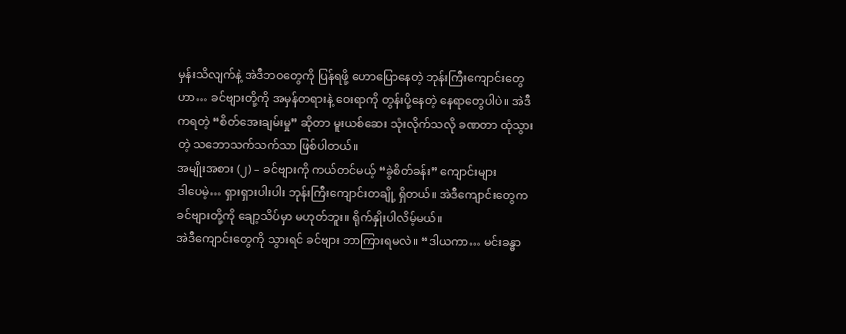မှန်းသိလျက်နဲ့ အဲဒီဘဝတွေကို ပြန်ရဖို့ ဟောပြောနေတဲ့ ဘုန်းကြီးကျောင်းတွေဟာ… ခင်ဗျားတို့ကို အမှန်တရားနဲ့ ဝေးရာကို တွန်းပို့နေတဲ့ နေရာတွေပါပဲ။ အဲဒီကရတဲ့ “စိတ်အေးချမ်းမှု” ဆိုတာ မူးယစ်ဆေး သုံးလိုက်သလို ခဏတာ ထုံသွားတဲ့ သဘောသက်သက်သာ ဖြစ်ပါတယ်။
အမျိုးအစား (၂) – ခင်ဗျားကို ကယ်တင်မယ့် “ခွဲစိတ်ခန်း” ကျောင်းများ
ဒါပေမဲ့… ရှားရှားပါးပါး ဘုန်းကြီးကျောင်းတချို့ ရှိတယ်။ အဲဒီကျောင်းတွေက ခင်ဗျားတို့ကို ချော့သိပ်မှာ မဟုတ်ဘူး။ ရိုက်နှိုးပါလိမ့်မယ်။
အဲဒီကျောင်းတွေကို သွားရင် ခင်ဗျား ဘာကြားရမလဲ။ “ဒါယကာ… မင်းခန္ဓာ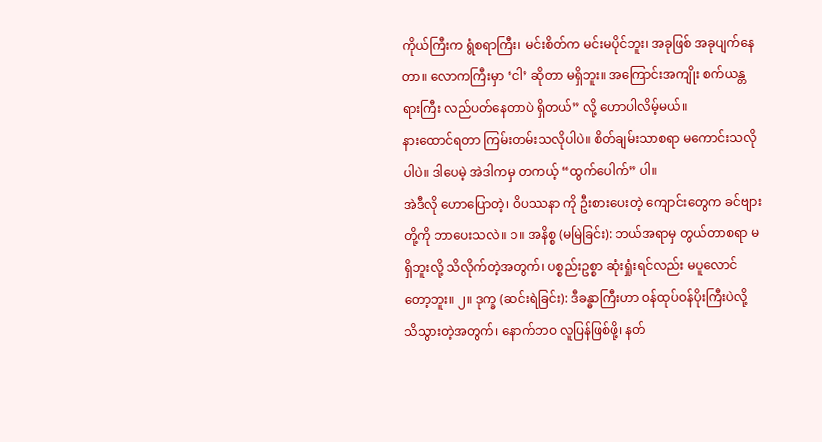ကိုယ်ကြီးက ရွံစရာကြီး၊ မင်းစိတ်က မင်းမပိုင်ဘူး၊ အခုဖြစ် အခုပျက်နေတာ။ လောကကြီးမှာ ‘ငါ’ ဆိုတာ မရှိဘူး။ အကြောင်းအကျိုး စက်ယန္တရားကြီး လည်ပတ်နေတာပဲ ရှိတယ်” လို့ ဟောပါလိမ့်မယ်။
နားထောင်ရတာ ကြမ်းတမ်းသလိုပါပဲ။ စိတ်ချမ်းသာစရာ မကောင်းသလိုပါပဲ။ ဒါပေမဲ့ အဲဒါကမှ တကယ့် “ထွက်ပေါက်” ပါ။
အဲဒီလို ဟောပြောတဲ့၊ ဝိပဿနာ ကို ဦးစားပေးတဲ့ ကျောင်းတွေက ခင်ဗျားတို့ကို ဘာပေးသလဲ။ ၁။ အနိစ္စ (မမြဲခြင်း): ဘယ်အရာမှ တွယ်တာစရာ မရှိဘူးလို့ သိလိုက်တဲ့အတွက်၊ ပစ္စည်းဥစ္စာ ဆုံးရှုံးရင်လည်း မပူလောင်တော့ဘူး။ ၂။ ဒုက္ခ (ဆင်းရဲခြင်း): ဒီခန္ဓာကြီးဟာ ဝန်ထုပ်ဝန်ပိုးကြီးပဲလို့ သိသွားတဲ့အတွက်၊ နောက်ဘဝ လူပြန်ဖြစ်ဖို့၊ နတ်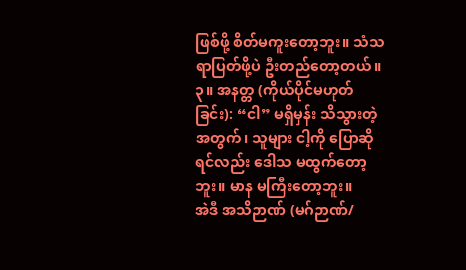ဖြစ်ဖို့ စိတ်မကူးတော့ဘူး။ သံသရာပြတ်ဖို့ပဲ ဦးတည်တော့တယ်။ ၃။ အနတ္တ (ကိုယ်ပိုင်မဟုတ်ခြင်း): “ငါ” မရှိမှန်း သိသွားတဲ့အတွက်၊ သူများ ငါ့ကို ပြောဆိုရင်လည်း ဒေါသ မထွက်တော့ဘူး။ မာန မကြီးတော့ဘူး။
အဲဒီ အသိဉာဏ် (မဂ်ဉာဏ်/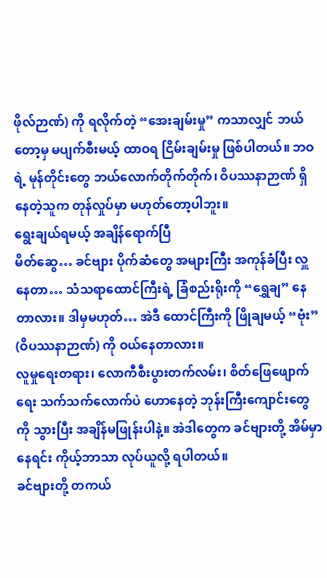ဖိုလ်ဉာဏ်) ကို ရလိုက်တဲ့ “အေးချမ်းမှု” ကသာလျှင် ဘယ်တော့မှ မပျက်စီးမယ့် ထာဝရ ငြိမ်းချမ်းမှု ဖြစ်ပါတယ်။ ဘဝရဲ့ မုန်တိုင်းတွေ ဘယ်လောက်တိုက်တိုက်၊ ဝိပဿနာဉာဏ် ရှိနေတဲ့သူက တုန်လှုပ်မှာ မဟုတ်တော့ပါဘူး။
ရွေးချယ်ရမယ့် အချိန်ရောက်ပြီ
မိတ်ဆွေ… ခင်ဗျား ပိုက်ဆံတွေ အများကြီး အကုန်ခံပြီး လှူနေတာ… သံသရာထောင်ကြီးရဲ့ ခြံစည်းရိုးကို “ရွှေချ” နေတာလား။ ဒါမှမဟုတ်… အဲဒီ ထောင်ကြီးကို ဖြိုချမယ့် “ဗုံး” (ဝိပဿနာဉာဏ်) ကို ဝယ်နေတာလား။
လူမှုရေးတရား၊ လောကီစီးပွားတက်လမ်း၊ စိတ်ဖြေဖျောက်ရေး သက်သက်လောက်ပဲ ဟောနေတဲ့ ဘုန်းကြီးကျောင်းတွေကို သွားပြီး အချိန်မဖြုန်းပါနဲ့။ အဲဒါတွေက ခင်ဗျားတို့ အိမ်မှာနေရင်း ကိုယ့်ဘာသာ လုပ်ယူလို့ ရပါတယ်။
ခင်ဗျားတို့ တကယ်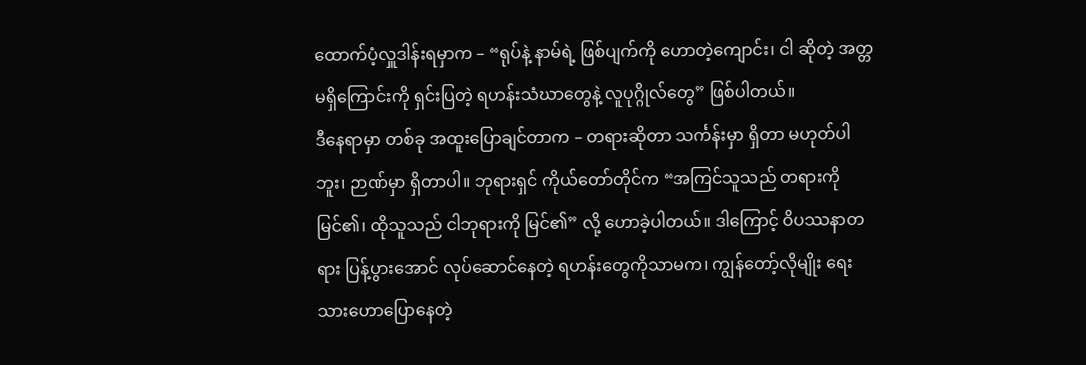ထောက်ပံ့လှူဒါန်းရမှာက – “ရုပ်နဲ့ နာမ်ရဲ့ ဖြစ်ပျက်ကို ဟောတဲ့ကျောင်း၊ ငါ ဆိုတဲ့ အတ္တ မရှိကြောင်းကို ရှင်းပြတဲ့ ရဟန်းသံဃာတွေနဲ့ လူပုဂ္ဂိုလ်တွေ” ဖြစ်ပါတယ်။
ဒီနေရာမှာ တစ်ခု အထူးပြောချင်တာက – တရားဆိုတာ သင်္ကန်းမှာ ရှိတာ မဟုတ်ပါဘူး၊ ဉာဏ်မှာ ရှိတာပါ။ ဘုရားရှင် ကိုယ်တော်တိုင်က “အကြင်သူသည် တရားကို မြင်၏၊ ထိုသူသည် ငါဘုရားကို မြင်၏” လို့ ဟောခဲ့ပါတယ်။ ဒါကြောင့် ဝိပဿနာတရား ပြန့်ပွားအောင် လုပ်ဆောင်နေတဲ့ ရဟန်းတွေကိုသာမက၊ ကျွန်တော့်လိုမျိုး ရေးသားဟောပြောနေတဲ့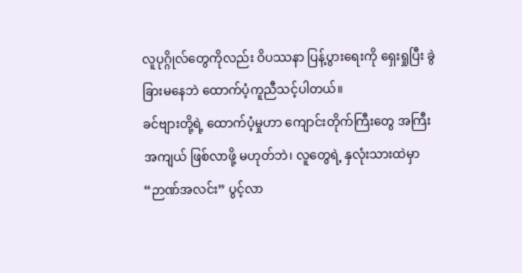လူပုဂ္ဂိုလ်တွေကိုလည်း ဝိပဿနာ ပြန့်ပွားရေးကို ရှေးရှုပြီး ခွဲခြားမနေဘဲ ထောက်ပံ့ကူညီသင့်ပါတယ်။
ခင်ဗျားတို့ရဲ့ ထောက်ပံ့မှုဟာ ကျောင်းတိုက်ကြီးတွေ အကြီးအကျယ် ဖြစ်လာဖို့ မဟုတ်ဘဲ၊ လူတွေရဲ့ နှလုံးသားထဲမှာ “ဉာဏ်အလင်း” ပွင့်လာ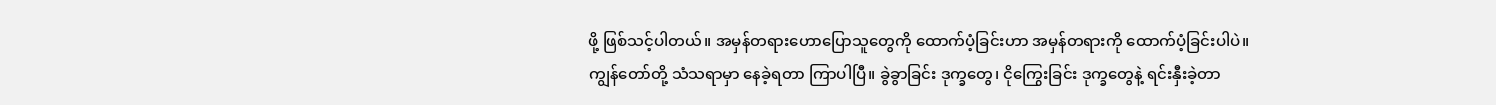ဖို့ ဖြစ်သင့်ပါတယ်။ အမှန်တရားဟောပြောသူတွေကို ထောက်ပံ့ခြင်းဟာ အမှန်တရားကို ထောက်ပံ့ခြင်းပါပဲ။
ကျွန်တော်တို့ သံသရာမှာ နေခဲ့ရတာ ကြာပါပြီ။ ခွဲခွာခြင်း ဒုက္ခတွေ၊ ငိုကြွေးခြင်း ဒုက္ခတွေနဲ့ ရင်းနှီးခဲ့တာ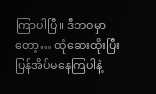ကြာပါပြီ။ ဒီဘဝမှာတော့… ထုံဆေးထိုးပြီး ပြန်အိပ်မနေကြပါနဲ့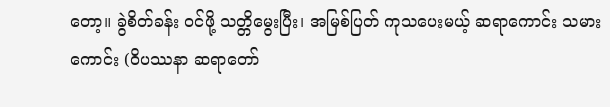တော့။ ခွဲစိတ်ခန်း ဝင်ဖို့ သတ္တိမွေးပြီး၊ အမြစ်ပြတ် ကုသပေးမယ့် ဆရာကောင်း သမားကောင်း (ဝိပဿနာ ဆရာတော်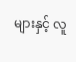များနှင့် လူ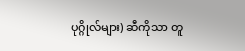ပုဂ္ဂိုလ်များ) ဆီကိုသာ တူ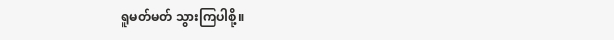ရူမတ်မတ် သွားကြပါစို့။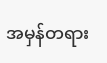အမှန်တရား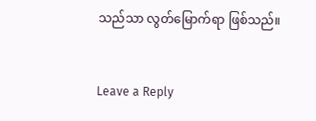သည်သာ လွတ်မြောက်ရာ ဖြစ်သည်။


Leave a Reply